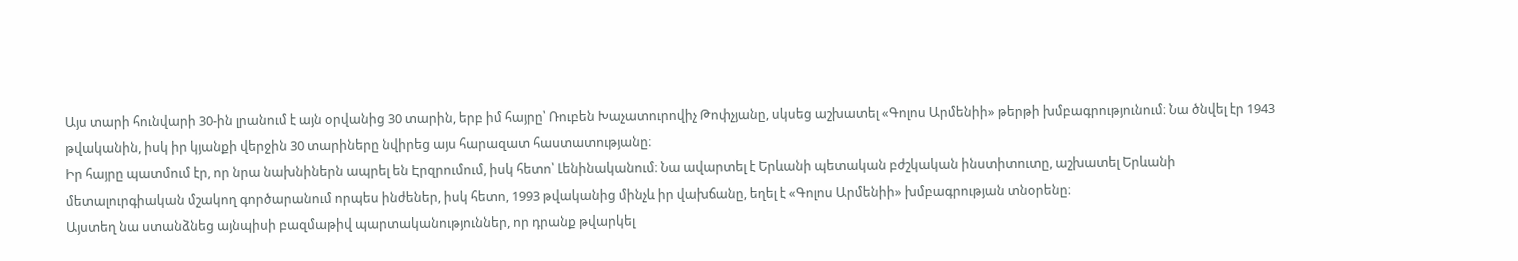Այս տարի հունվարի 30-ին լրանում է այն օրվանից 30 տարին, երբ իմ հայրը՝ Ռուբեն Խաչատուրովիչ Թոփչյանը, սկսեց աշխատել «Գոլոս Արմենիի» թերթի խմբագրությունում։ Նա ծնվել էր 1943 թվականին, իսկ իր կյանքի վերջին 30 տարիները նվիրեց այս հարազատ հաստատությանը։
Իր հայրը պատմում էր, որ նրա նախնիներն ապրել են Էրզրումում, իսկ հետո՝ Լենինականում։ Նա ավարտել է Երևանի պետական բժշկական ինստիտուտը, աշխատել Երևանի մետալուրգիական մշակող գործարանում որպես ինժեներ, իսկ հետո, 1993 թվականից մինչև իր վախճանը, եղել է «Գոլոս Արմենիի» խմբագրության տնօրենը։
Այստեղ նա ստանձնեց այնպիսի բազմաթիվ պարտականություններ, որ դրանք թվարկել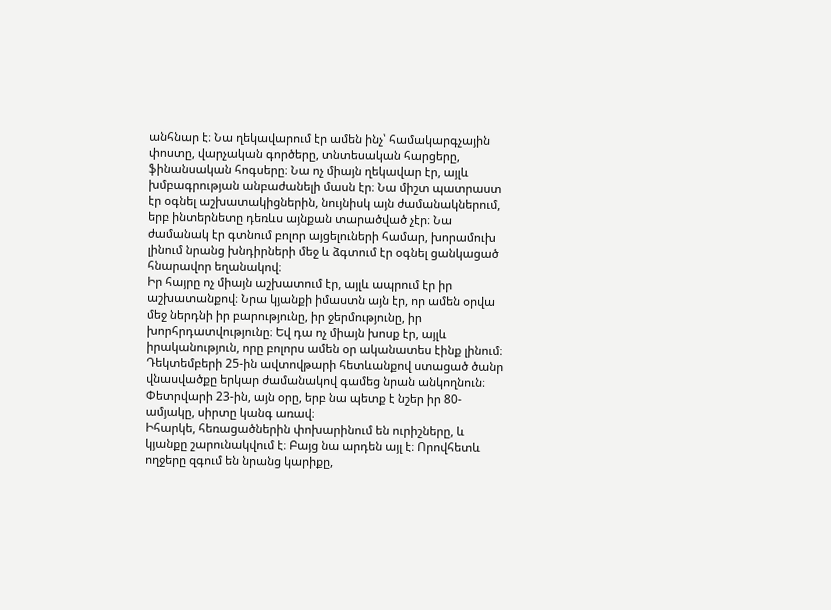անհնար է։ Նա ղեկավարում էր ամեն ինչ՝ համակարգչային փոստը, վարչական գործերը, տնտեսական հարցերը, ֆինանսական հոգսերը։ Նա ոչ միայն ղեկավար էր, այլև խմբագրության անբաժանելի մասն էր։ Նա միշտ պատրաստ էր օգնել աշխատակիցներին, նույնիսկ այն ժամանակներում, երբ ինտերնետը դեռևս այնքան տարածված չէր։ Նա ժամանակ էր գտնում բոլոր այցելուների համար, խորամուխ լինում նրանց խնդիրների մեջ և ձգտում էր օգնել ցանկացած հնարավոր եղանակով։
Իր հայրը ոչ միայն աշխատում էր, այլև ապրում էր իր աշխատանքով։ Նրա կյանքի իմաստն այն էր, որ ամեն օրվա մեջ ներդնի իր բարությունը, իր ջերմությունը, իր խորհրդատվությունը։ Եվ դա ոչ միայն խոսք էր, այլև իրականություն, որը բոլորս ամեն օր ականատես էինք լինում։
Դեկտեմբերի 25-ին ավտովթարի հետևանքով ստացած ծանր վնասվածքը երկար ժամանակով գամեց նրան անկողնուն։ Փետրվարի 23-ին, այն օրը, երբ նա պետք է նշեր իր 80-ամյակը, սիրտը կանգ առավ։
Իհարկե, հեռացածներին փոխարինում են ուրիշները, և կյանքը շարունակվում է։ Բայց նա արդեն այլ է։ Որովհետև ողջերը զգում են նրանց կարիքը,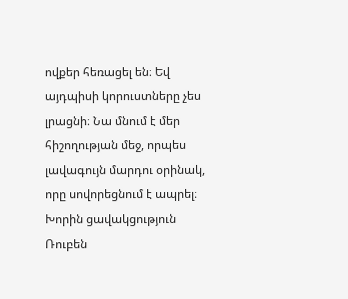ովքեր հեռացել են։ Եվ այդպիսի կորուստները չես լրացնի։ Նա մնում է մեր հիշողության մեջ, որպես լավագույն մարդու օրինակ, որը սովորեցնում է ապրել։
Խորին ցավակցություն Ռուբեն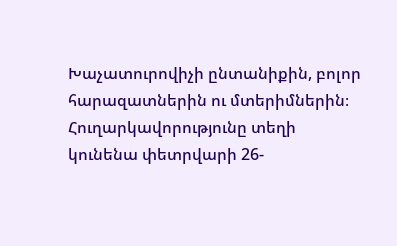Խաչատուրովիչի ընտանիքին, բոլոր հարազատներին ու մտերիմներին։
Հուղարկավորությունը տեղի կունենա փետրվարի 26-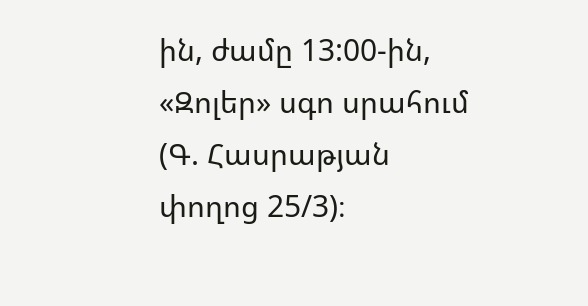ին, ժամը 13:00-ին, «Զոլեր» սգո սրահում (Գ. Հասրաթյան փողոց 25/3)։